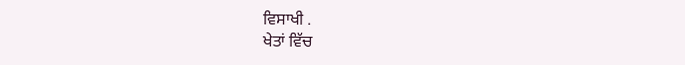ਵਿਸਾਖੀ .
ਖੇਤਾਂ ਵਿੱਚ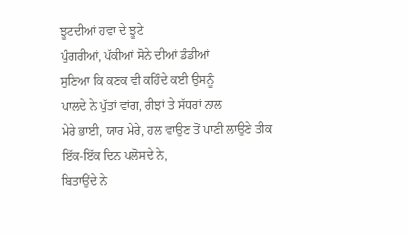ਝੂਟਦੀਆਂ ਹਵਾ ਦੇ ਝੂਟੇ
ਪੁੰਗਰੀਆਂ, ਪੱਕੀਆਂ ਸੋਨੇ ਦੀਆਂ ਡੰਡੀਆਂ
ਸੁਣਿਆ ਕਿ ਕਣਕ ਵੀ ਕਹਿੰਦੇ ਕਈ ਉਸਨੂੰ
ਪਾਲਦੇ ਨੇ ਪੁੱਤਾਂ ਵਾਂਗ, ਰੀਝਾਂ ਤੇ ਸੱਧਰਾਂ ਨਾਲ
ਮੇਰੇ ਭਾਈ, ਯਾਰ ਮੇਰੇ, ਹਲ ਵਾਉਣ ਤੋਂ ਪਾਣੀ ਲਾਉਣੇ ਤੀਕ
ਇੱਕ-ਇੱਕ ਦਿਨ ਪਲੋਸਦੇ ਨੇ,
ਬਿਤਾਉਂਦੇ ਨੇ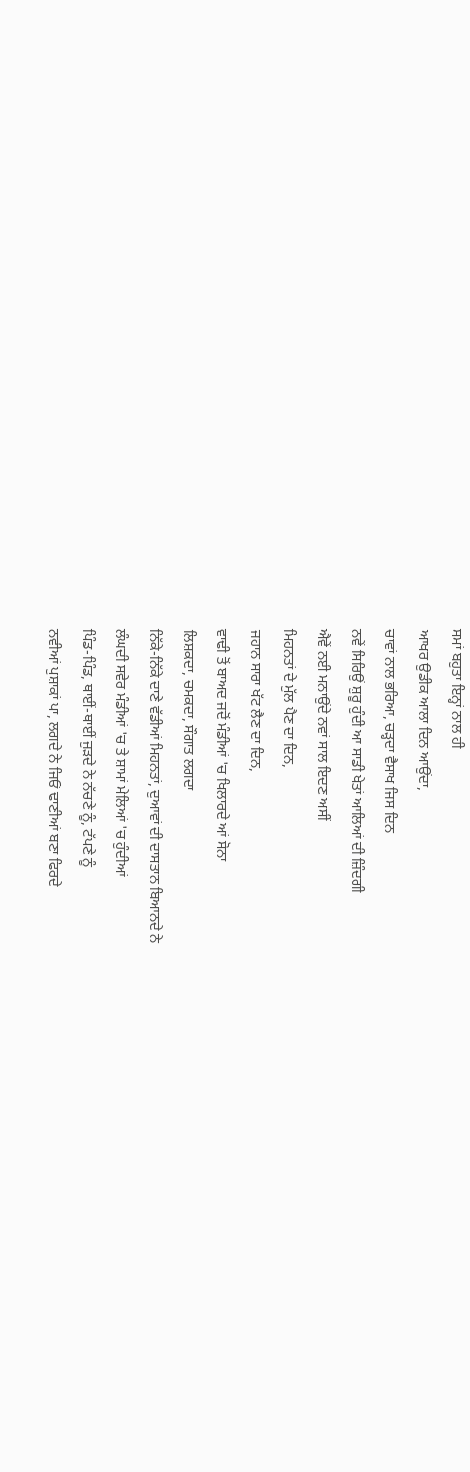ਸਮਾਂ ਬਹੁਤਾ ਇਨ੍ਹਾਂ ਨਾਲ ਹੀ
ਆਖਰ ਉਡੀਕ ਆਲਾ ਦਿਨ ਆਉਂਦਾ,
ਚਾਵਾਂ ਨਾਲ ਭਰਿਆ, ਚੜ੍ਹਦਾ ਵੈਸਾਖ ਜਿਸ ਦਿਨ
ਨਵੇਂ ਸਿਰਿਉਂ ਸ਼ੁਰੂ ਹੁੰਦੀ ਆ ਸਾਡੀ ਖੇਤਾਂ ਆਲਿਆਂ ਦੀ ਜ਼ਿੰਦਗੀ
ਐਵੇਂ ਨਈ ਮਨਾਉਂਦੇ ਨਵਾਂ ਸਾਲ ਇਦਣ ਅਸੀਂ
ਮਿਹਨਤਾਂ ਦੇ ਮੁੱਲ ਪੈਣ ਦਾ ਦਿਨ,
ਜਹਾਨ ਸਾਰਾ ਖੱਟ ਲੈਣ ਦਾ ਦਿਨ,
ਵਾਢੀ ਤੋਂ ਬਾਅਦ ਜਦੋਂ ਮੰਡੀਆਂ 'ਚ ਖਿਲਾਰਦੇ ਆਂ ਸੋਨਾ
ਲਿਸ਼ਕਦਾ, ਚਮਕਦਾ, ਸੌਗਾਤ ਲਗਦਾ
ਨਿੱਕੇ-ਨਿੱਕੇ ਦਾਣੇ ਵੱਡੀਆਂ ਮਿਹਨਤਾਂ, ਦੁਆਵਾਂ ਦੀ ਦਾਸਤਾਨ ਬਿਆਨਦੇ ਨੇ
ਲੰਘਦੀ ਸਵੇਰ ਮੰਡੀਆਂ 'ਚ ਤੇ ਸ਼ਾਮਾਂ ਮੇਲਿਆਂ 'ਚ ਹੁੰਦੀਆਂ
ਪਿੰਡ-ਪਿੰਡ, ਥਾਈਂ-ਥਾਈਂ ਜੁੜਦੇ ਨੇ ਨੱਚਣੇ ਨੂੰ, ਟੱਪਣੇ ਨੂੰ
ਨਵੀਆਂ ਪੁਸ਼ਾਕਾਂ ਪਾ, ਲਗਦੇ ਨੇ ਜਿਓਂ ਢਾਣੀਆਂ ਬਣਾ ਫਿਰਦੇ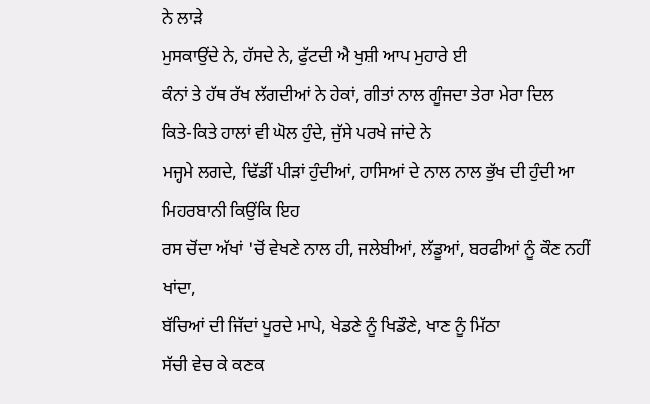ਨੇ ਲਾੜੇ
ਮੁਸਕਾਉਂਦੇ ਨੇ, ਹੱਸਦੇ ਨੇ, ਫੁੱਟਦੀ ਐ ਖੁਸ਼ੀ ਆਪ ਮੁਹਾਰੇ ਈ
ਕੰਨਾਂ ਤੇ ਹੱਥ ਰੱਖ ਲੱਗਦੀਆਂ ਨੇ ਹੇਕਾਂ, ਗੀਤਾਂ ਨਾਲ ਗੂੰਜਦਾ ਤੇਰਾ ਮੇਰਾ ਦਿਲ
ਕਿਤੇ-ਕਿਤੇ ਹਾਲਾਂ ਵੀ ਘੋਲ ਹੁੰਦੇ, ਜੁੱਸੇ ਪਰਖੇ ਜਾਂਦੇ ਨੇ
ਮਜ੍ਹਮੇ ਲਗਦੇ, ਢਿੱਡੀਂ ਪੀੜਾਂ ਹੁੰਦੀਆਂ, ਹਾਸਿਆਂ ਦੇ ਨਾਲ ਨਾਲ ਭੁੱਖ ਦੀ ਹੁੰਦੀ ਆ ਮਿਹਰਬਾਨੀ ਕਿਉਂਕਿ ਇਹ
ਰਸ ਚੋਂਦਾ ਅੱਖਾਂ 'ਚੋਂ ਵੇਖਣੇ ਨਾਲ ਹੀ, ਜਲੇਬੀਆਂ, ਲੱਡੂਆਂ, ਬਰਫੀਆਂ ਨੂੰ ਕੌਣ ਨਹੀਂ ਖਾਂਦਾ,
ਬੱਚਿਆਂ ਦੀ ਜਿੱਦਾਂ ਪੂਰਦੇ ਮਾਪੇ, ਖੇਡਣੇ ਨੂੰ ਖਿਡੌਣੇ, ਖਾਣ ਨੂੰ ਮਿੱਠਾ
ਸੱਚੀ ਵੇਚ ਕੇ ਕਣਕ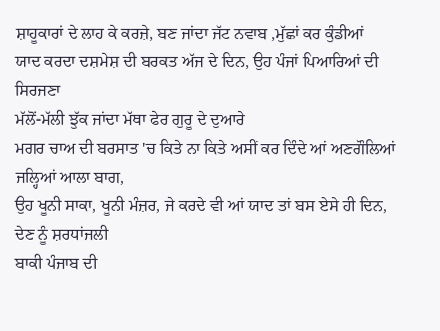ਸ਼ਾਹੂਕਾਰਾਂ ਦੇ ਲਾਹ ਕੇ ਕਰਜ਼ੇ, ਬਣ ਜਾਂਦਾ ਜੱਟ ਨਵਾਬ ,ਮੁੱਛਾਂ ਕਰ ਕੁੰਡੀਆਂ
ਯਾਦ ਕਰਦਾ ਦਸ਼ਮੇਸ਼ ਦੀ ਬਰਕਤ ਅੱਜ ਦੇ ਦਿਨ, ਉਹ ਪੰਜਾਂ ਪਿਆਰਿਆਂ ਦੀ ਸਿਰਜਣਾ
ਮੱਲੋਂ-ਮੱਲੀ ਝੁੱਕ ਜਾਂਦਾ ਮੱਥਾ ਫੇਰ ਗੁਰੂ ਦੇ ਦੁਆਰੇ
ਮਗਰ ਚਾਅ ਦੀ ਬਰਸਾਤ 'ਚ ਕਿਤੇ ਨਾ ਕਿਤੇ ਅਸੀਂ ਕਰ ਦਿੰਦੇ ਆਂ ਅਣਗੌਲਿਆਂ ਜਲ੍ਹਿਆਂ ਆਲਾ ਬਾਗ,
ਉਹ ਖੂਨੀ ਸਾਕਾ, ਖੂਨੀ ਮੰਜ਼ਰ, ਜੇ ਕਰਦੇ ਵੀ ਆਂ ਯਾਦ ਤਾਂ ਬਸ ਏਸੇ ਹੀ ਦਿਨ, ਦੇਣ ਨੂੰ ਸ਼ਰਧਾਂਜਲੀ
ਬਾਕੀ ਪੰਜਾਬ ਦੀ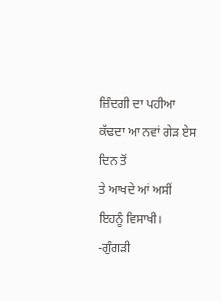ਜ਼ਿੰਦਗੀ ਦਾ ਪਹੀਆ ਕੱਢਦਾ ਆ ਨਵਾਂ ਗੇੜ ਏਸ ਦਿਨ ਤੋਂ
ਤੇ ਆਖਦੇ ਆਂ ਅਸੀਂ ਇਹਨੂੰ ਵਿਸਾਖੀ।
-ਗੁੰਗੜੀ